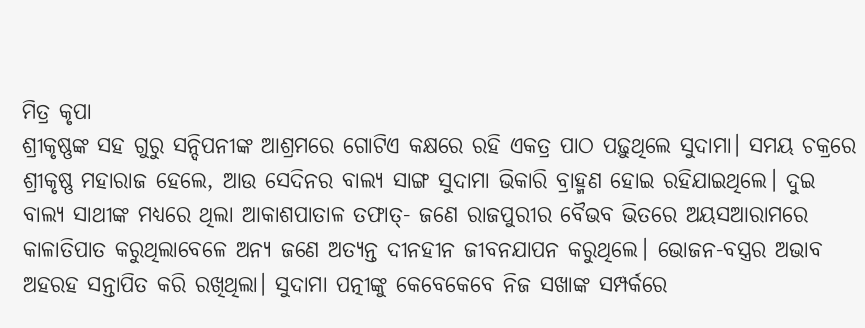ମିତ୍ର କୃପା
ଶ୍ରୀକୃଷ୍ଣଙ୍କ ସହ ଗୁରୁ ସନ୍ଦିପନୀଙ୍କ ଆଶ୍ରମରେ ଗୋଟିଏ କକ୍ଷରେ ରହି ଏକତ୍ର ପାଠ ପଢ଼ୁଥିଲେ ସୁଦାମା। ସମୟ ଚକ୍ରରେ ଶ୍ରୀକୃଷ୍ଣ ମହାରାଜ ହେଲେ, ଆଉ ସେଦିନର ବାଲ୍ୟ ସାଙ୍ଗ ସୁଦାମା ଭିକାରି ବ୍ରାହ୍ମଣ ହୋଇ ରହିଯାଇଥିଲେ। ଦୁଇ ବାଲ୍ୟ ସାଥୀଙ୍କ ମଧ୍ୟରେ ଥିଲା ଆକାଶପାତାଳ ତଫାତ୍- ଜଣେ ରାଜପୁରୀର ବୈଭବ ଭିତରେ ଅୟସଆରାମରେ କାଳାତିପାତ କରୁଥିଲାବେଳେ ଅନ୍ୟ ଜଣେ ଅତ୍ୟନ୍ତ ଦୀନହୀନ ଜୀବନଯାପନ କରୁଥିଲେ। ଭୋଜନ-ବସ୍ତ୍ରର ଅଭାବ ଅହରହ ସନ୍ତାପିତ କରି ରଖିଥିଲା। ସୁଦାମା ପତ୍ନୀଙ୍କୁ କେବେକେବେ ନିଜ ସଖାଙ୍କ ସମ୍ପର୍କରେ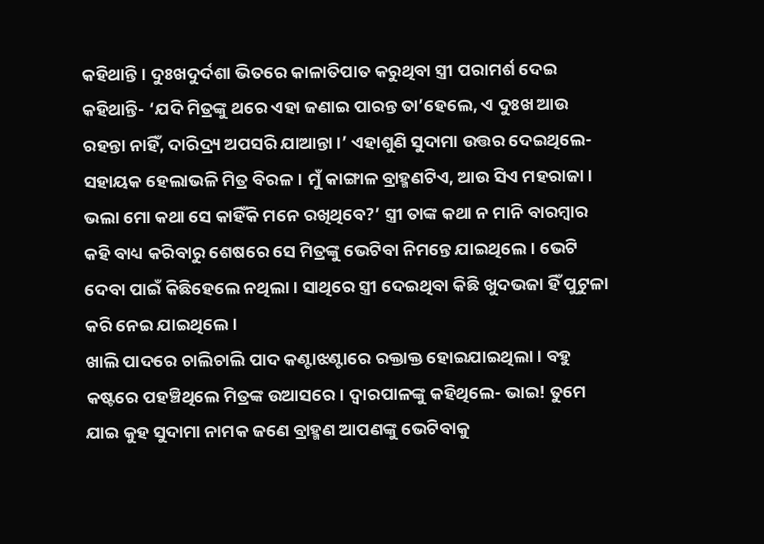କହିଥାନ୍ତି। ଦୁଃଖଦୁର୍ଦଶା ଭିତରେ କାଳାତିପାତ କରୁଥିବା ସ୍ତ୍ରୀ ପରାମର୍ଶ ଦେଇ କହିଥାନ୍ତି- ‘ଯଦି ମିତ୍ରଙ୍କୁ ଥରେ ଏହା ଜଣାଇ ପାରନ୍ତ ତା’ହେଲେ, ଏ ଦୁଃଖ ଆଉ ରହନ୍ତା ନାହିଁ, ଦାରିଦ୍ର୍ୟ ଅପସରି ଯାଆନ୍ତା।’ ଏହାଶୁଣି ସୁଦାମା ଉତ୍ତର ଦେଇଥିଲେ- ସହାୟକ ହେଲାଭଳି ମିତ୍ର ବିରଳ। ମୁଁ କାଙ୍ଗାଳ ବ୍ରାହ୍ମଣଟିଏ, ଆଉ ସିଏ ମହରାଜା। ଭଲା ମୋ କଥା ସେ କାହିଁକି ମନେ ରଖିଥିବେ?’ ସ୍ତ୍ରୀ ତାଙ୍କ କଥା ନ ମାନି ବାରମ୍ବାର କହି ବାଧ୍ୟ କରିବାରୁ ଶେଷରେ ସେ ମିତ୍ରଙ୍କୁ ଭେଟିବା ନିମନ୍ତେ ଯାଇଥିଲେ। ଭେଟି ଦେବା ପାଇଁ କିଛିହେଲେ ନଥିଲା। ସାଥିରେ ସ୍ତ୍ରୀ ଦେଇଥିବା କିଛି ଖୁଦଭଜା ହିଁ ପୁଟୁଳା କରି ନେଇ ଯାଇଥିଲେ।
ଖାଲି ପାଦରେ ଚାଲିଚାଲି ପାଦ କଣ୍ଟାଝଣ୍ଟାରେ ରକ୍ତାକ୍ତ ହୋଇଯାଇଥିଲା। ବହୁ କଷ୍ଟରେ ପହଞ୍ଚିଥିଲେ ମିତ୍ରଙ୍କ ଉଆସରେ। ଦ୍ବାରପାଳଙ୍କୁ କହିଥିଲେ- ଭାଇ! ତୁମେ ଯାଇ କୁହ ସୁଦାମା ନାମକ ଜଣେ ବ୍ରାହ୍ମଣ ଆପଣଙ୍କୁ ଭେଟିବାକୁ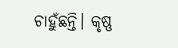ଚାହୁଁଛନ୍ତି। କୃଷ୍ଣ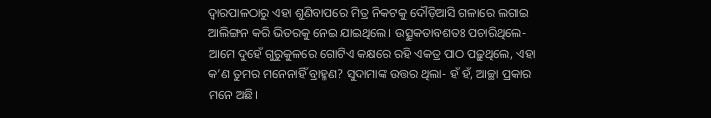ଦ୍ବାରପାଳଠାରୁ ଏହା ଶୁଣିବାପରେ ମିତ୍ର ନିକଟକୁ ଦୌଡ଼ିଆସି ଗଳାରେ ଲଗାଇ ଆଲିଙ୍ଗନ କରି ଭିତରକୁ ନେଇ ଯାଇଥିଲେ। ଉତ୍ସୁକତାବଶତଃ ପଚାରିଥିଲେ- ଆମେ ଦୁହେଁ ଗୁରୁକୁଳରେ ଗୋଟିଏ କକ୍ଷରେ ରହି ଏକତ୍ର ପାଠ ପଢ଼ୁଥିଲେ, ଏହା କ’ଣ ତୁମର ମନେନାହିଁ ବ୍ରାହ୍ମଣ? ସୁଦାମାଙ୍କ ଉତ୍ତର ଥିଲା- ହଁ ହଁ, ଆଚ୍ଛା ପ୍ରକାର ମନେ ଅଛି।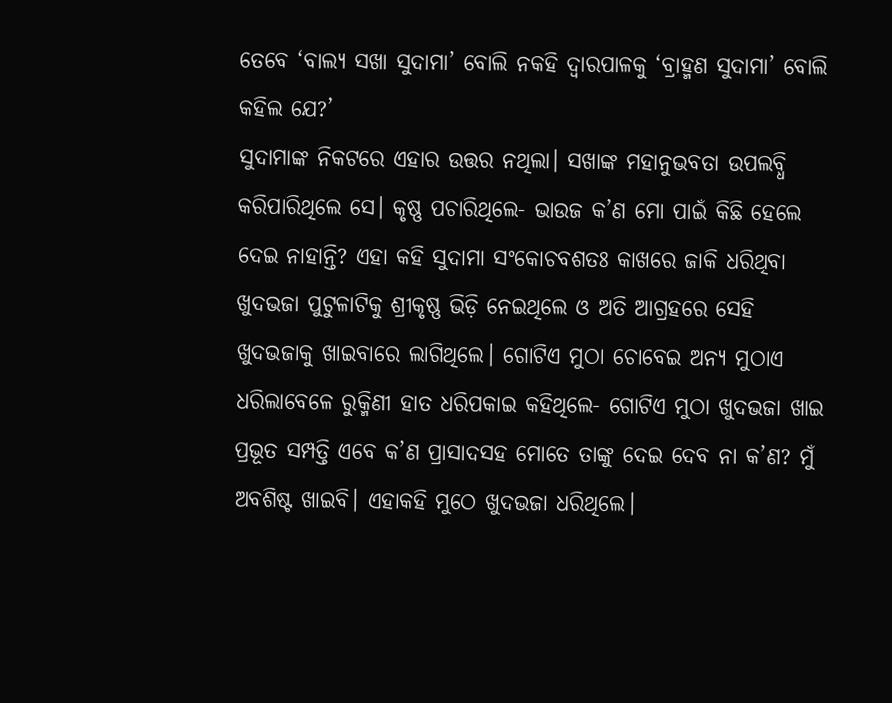ତେବେ ‘ବାଲ୍ୟ ସଖା ସୁଦାମା’ ବୋଲି ନକହି ଦ୍ବାରପାଳକୁ ‘ବ୍ରାହ୍ମଣ ସୁଦାମା’ ବୋଲି କହିଲ ଯେ?’
ସୁଦାମାଙ୍କ ନିକଟରେ ଏହାର ଉତ୍ତର ନଥିଲା। ସଖାଙ୍କ ମହାନୁଭବତା ଉପଲବ୍ଧି କରିପାରିଥିଲେ ସେ। କୃଷ୍ଣ ପଚାରିଥିଲେ- ଭାଉଜ କ’ଣ ମୋ ପାଇଁ କିଛି ହେଲେ ଦେଇ ନାହାନ୍ତି? ଏହା କହି ସୁଦାମା ସଂକୋଚବଶତଃ କାଖରେ ଜାକି ଧରିଥିବା ଖୁଦଭଜା ପୁଟୁଳାଟିକୁ ଶ୍ରୀକୃଷ୍ଣ ଭିଡ଼ି ନେଇଥିଲେ ଓ ଅତି ଆଗ୍ରହରେ ସେହି ଖୁଦଭଜାକୁ ଖାଇବାରେ ଲାଗିଥିଲେ। ଗୋଟିଏ ମୁଠା ଚୋବେଇ ଅନ୍ୟ ମୁଠାଏ ଧରିଲାବେଳେ ରୁକ୍ମିଣୀ ହାତ ଧରିପକାଇ କହିଥିଲେ- ଗୋଟିଏ ମୁଠା ଖୁଦଭଜା ଖାଇ ପ୍ରଭୂତ ସମ୍ପତ୍ତି ଏବେ କ’ଣ ପ୍ରାସାଦସହ ମୋତେ ତାଙ୍କୁ ଦେଇ ଦେବ ନା କ’ଣ? ମୁଁ ଅବଶିଷ୍ଟ ଖାଇବି। ଏହାକହି ମୁଠେ ଖୁଦଭଜା ଧରିଥିଲେ।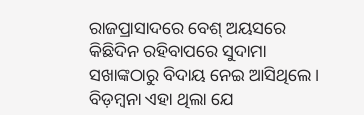ରାଜପ୍ରାସାଦରେ ବେଶ୍ ଅୟସରେ କିଛିଦିନ ରହିବାପରେ ସୁଦାମା ସଖାଙ୍କଠାରୁ ବିଦାୟ ନେଇ ଆସିଥିଲେ। ବିଡ଼ମ୍ବନା ଏହା ଥିଲା ଯେ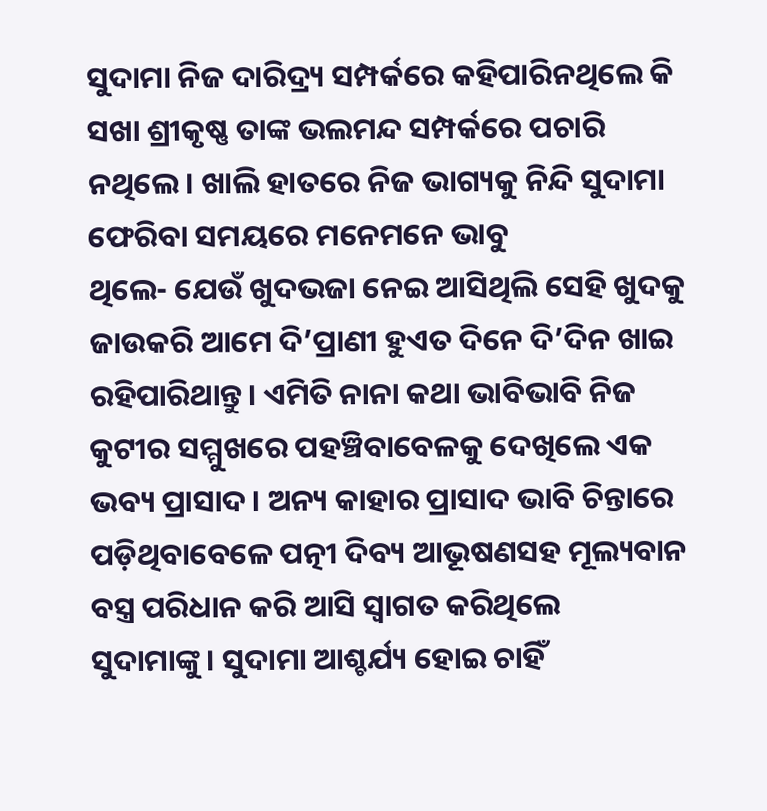ସୁଦାମା ନିଜ ଦାରିଦ୍ର୍ୟ ସମ୍ପର୍କରେ କହିପାରିନଥିଲେ କି ସଖା ଶ୍ରୀକୃଷ୍ଣ ତାଙ୍କ ଭଲମନ୍ଦ ସମ୍ପର୍କରେ ପଚାରି ନଥିଲେ। ଖାଲି ହାତରେ ନିଜ ଭାଗ୍ୟକୁ ନିନ୍ଦି ସୁଦାମା ଫେରିବା ସମୟରେ ମନେମନେ ଭାବୁ
ଥିଲେ- ଯେଉଁ ଖୁଦଭଜା ନେଇ ଆସିଥିଲି ସେହି ଖୁଦକୁ ଜାଉକରି ଆମେ ଦି’ପ୍ରାଣୀ ହୁଏତ ଦିନେ ଦି’ଦିନ ଖାଇ ରହିପାରିଥାନ୍ତୁ। ଏମିତି ନାନା କଥା ଭାବିଭାବି ନିଜ କୁଟୀର ସମ୍ମୁଖରେ ପହଞ୍ଚିବାବେଳକୁ ଦେଖିଲେ ଏକ ଭବ୍ୟ ପ୍ରାସାଦ। ଅନ୍ୟ କାହାର ପ୍ରାସାଦ ଭାବି ଚିନ୍ତାରେ ପଡ଼ିଥିବାବେଳେ ପତ୍ନୀ ଦିବ୍ୟ ଆଭୂଷଣସହ ମୂଲ୍ୟବାନ ବସ୍ତ୍ର ପରିଧାନ କରି ଆସି ସ୍ବାଗତ କରିଥିଲେ ସୁଦାମାଙ୍କୁ। ସୁଦାମା ଆଶ୍ଚର୍ଯ୍ୟ ହୋଇ ଚାହିଁ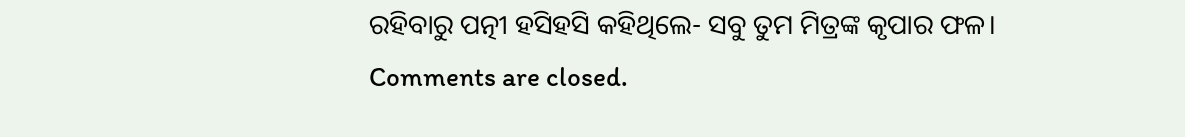ରହିବାରୁ ପତ୍ନୀ ହସିହସି କହିଥିଲେ- ସବୁ ତୁମ ମିତ୍ରଙ୍କ କୃପାର ଫଳ।
Comments are closed.